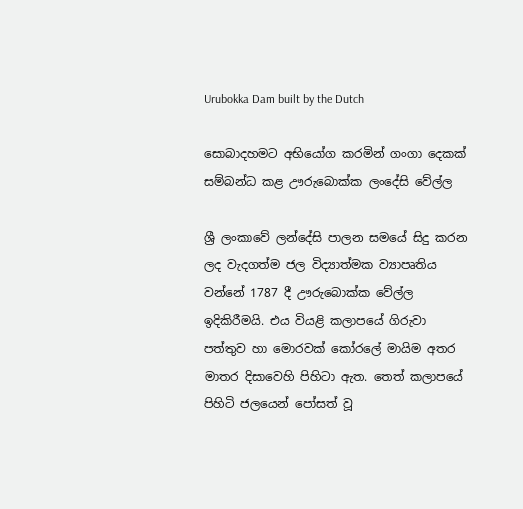Urubokka Dam built by the Dutch

සොබාදහමට අභියෝග කරමින් ගංගා දෙකක් සම්බන්ධ කළ ඌරුබොක්ක ලංදේසි වේල්ල

ශ්‍රී ලංකාවේ ලන්දේසි පාලන සමයේ සිදු කරන ලද වැදගත්ම ජල විද්‍යාත්මක ව්‍යාපෘතිය වන්නේ 1787 දී ඌරුබොක්ක වේල්ල ඉදිකිරීමයි. එය වියළි කලාපයේ ගිරුවා පත්තුව හා මොරවක් කෝරලේ මායිම අතර මාතර දිසාවෙහි පිහිටා ඇත. තෙත් කලාපයේ පිහිටි ජලයෙන් පෝසත් වූ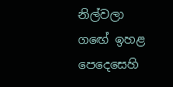නිල්වලා ගඟේ ඉහළ පෙදෙසෙහි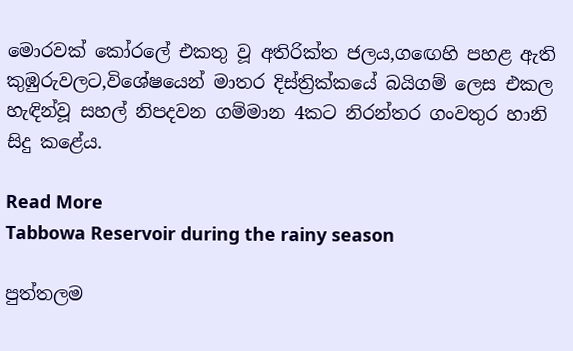මොරවක් කෝරලේ එකතු වූ අතිරික්ත ජලය,ගඟෙහි පහළ ඇති කුඹුරුවලට,විශේෂයෙන් මාතර දිස්ත්‍රික්කයේ බයිගම් ලෙස එකල හැඳින්වූ සහල් නිපදවන ගම්මාන 4කට නිරන්තර ගංවතුර හානි සිදු කළේය.

Read More
Tabbowa Reservoir during the rainy season

පුත්තලම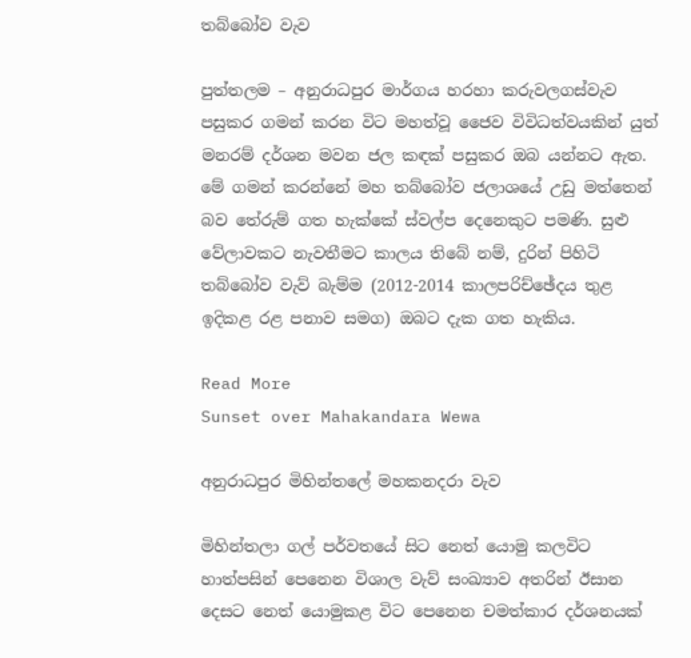තබ්බෝව වැව

පුත්තලම – අනුරාධපුර මාර්ගය හරහා කරුවලගස්වැව පසුකර ගමන් කරන විට මහත්වූ ජෛව විවිධත්වයකින් යුත් මනරම් දර්ශන මවන ජල කඳක් පසුකර ඔබ යන්නට ඇත. මේ ගමන් කරන්නේ මහ තබ්බෝව ජලාශයේ උඩු මත්තෙන් බව තේරුම් ගත හැක්කේ ස්වල්ප දෙනෙකුට පමණි. සුළු වේලාවකට නැවතීමට කාලය තිබේ නම්, දුරින් පිහිටි තබ්බෝව වැව් බැම්ම (2012-2014 කාලපරිච්ඡේදය තුළ ඉදිකළ රළ පනාව සමග) ඔබට දැක ගත හැකිය.

Read More
Sunset over Mahakandara Wewa

අනුරාධපුර මිහින්තලේ මහකනදරා වැව

මිහින්තලා ගල් පර්වතයේ සිට නෙත් යොමු කලවිට හාත්පසින් පෙනෙන විශාල වැව් සංඛ්‍යාව අතරින් ඊසාන දෙසට නෙත් යොමුකළ විට පෙනෙන චමත්කාර දර්ශනයක්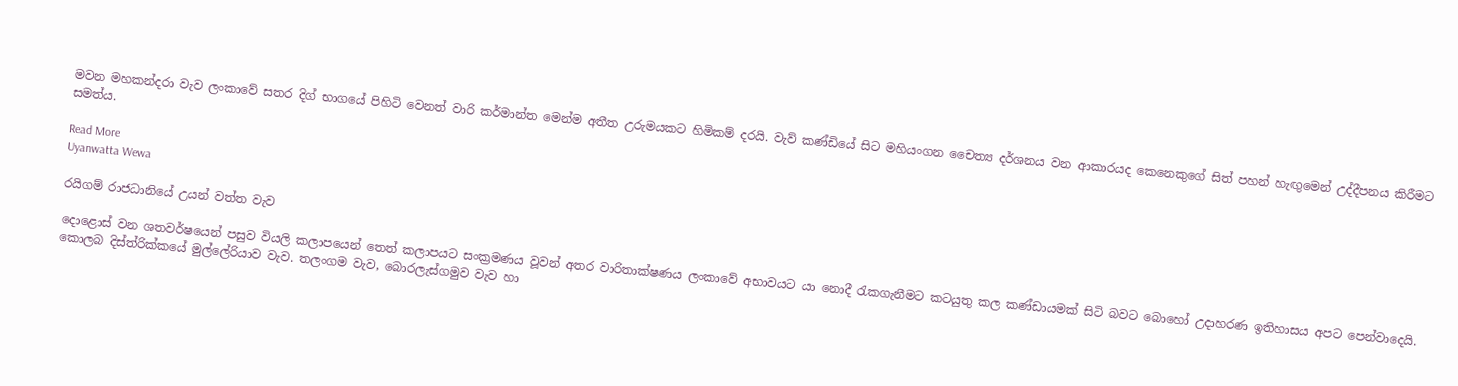මවන මහකන්දරා වැව ලංකාවේ සතර දිග් භාගයේ පිහිටි වෙනත් වාරි කර්මාන්ත මෙන්ම අතීත උරුමයකට හිමිකම් දරයි. වැව් කණ්ඩියේ සිට මහියංගන චෛත්‍ය දර්ශනය වන ආකාරයද කෙනෙකුගේ සිත් පහන් හැඟුමෙන් උද්දීපනය කිරීමට සමත්ය.

Read More
Uyanwatta Wewa

රයිගම් රාජධානියේ උයන් වත්ත වැව

දොළොස් වන ශතවර්ෂයෙන් පසුව වියලි කලාපයෙන් තෙත් කලාපයට සංක්‍රමණය වූවන් අතර වාරිතාක්ෂණය ලංකාවේ අභාවයට යා නොදී රැකගැනීමට කටයුතු කල කණ්ඩායමක් සිටි බවට බොහෝ උදාහරණ ඉතිහාසය අපට පෙන්වාදෙයි. කොලබ දිස්ත්රික්කයේ මුල්ලේරියාව වැව. තලංගම වැව, බොරලැස්ගමුව වැව හා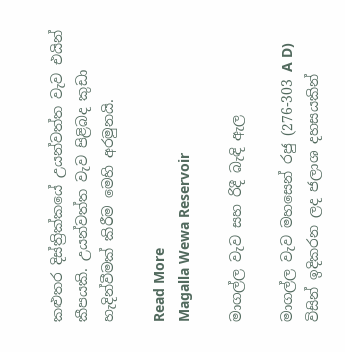කළුතර දිස්ත්‍රික්කයේ උයන්වත්ත වැව එයින් කීපයකි. උයන්වත්ත වැව පිළිබද කුඩා හැදින්වීමක් කිරීම මෙහි අරමුනයි.

Read More
Magalla Wewa Reservoir

මාගල්ල වැව සහ රිදී බැඳි ඇල

මාගල්ල වැව මහසෙන් රජු (276-303 A D) විසින් ඉදිකරන ලද ජලාශ දහසයකින්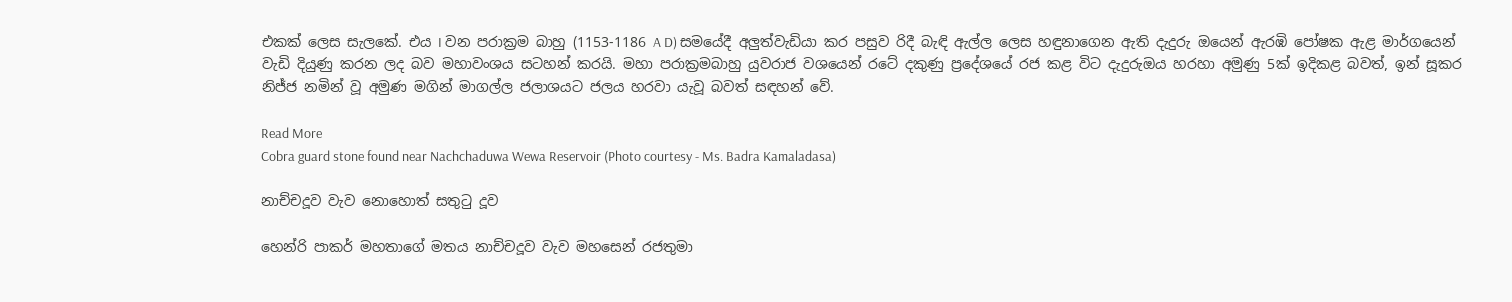එකක් ලෙස සැලකේ. එය I වන පරාක්‍රම බාහු (1153-1186 A D) සමයේදී අලුත්වැඩියා කර පසුව රිදී බැඳි ඇල්ල ලෙස හඳුනාගෙන ඇති දැදුරු ඔයෙන් ඇරඹි පෝෂක ඇළ මාර්ගයෙන් වැඩි දියුණු කරන ලද බව මහාවංශය සටහන් කරයි. මහා පරාක්‍රමබාහු යුවරාජ වශයෙන් රටේ දකුණු ප්‍රදේශයේ රජ කළ විට දැදුරුඔය හරහා අමුණු 5ක් ඉදිකළ බවත්, ඉන් සූකර නිජ්ජ නමින් වූ අමුණ මගින් මාගල්ල ජලාශයට ජලය හරවා යැවූ බවත් සඳහන් වේ.

Read More
Cobra guard stone found near Nachchaduwa Wewa Reservoir (Photo courtesy - Ms. Badra Kamaladasa)

නාච්චදූව වැව නොහොත් සතුටු දූව

හෙන්රි පාකර් මහතාගේ මතය නාච්චදූව වැව මහසෙන් රජතුමා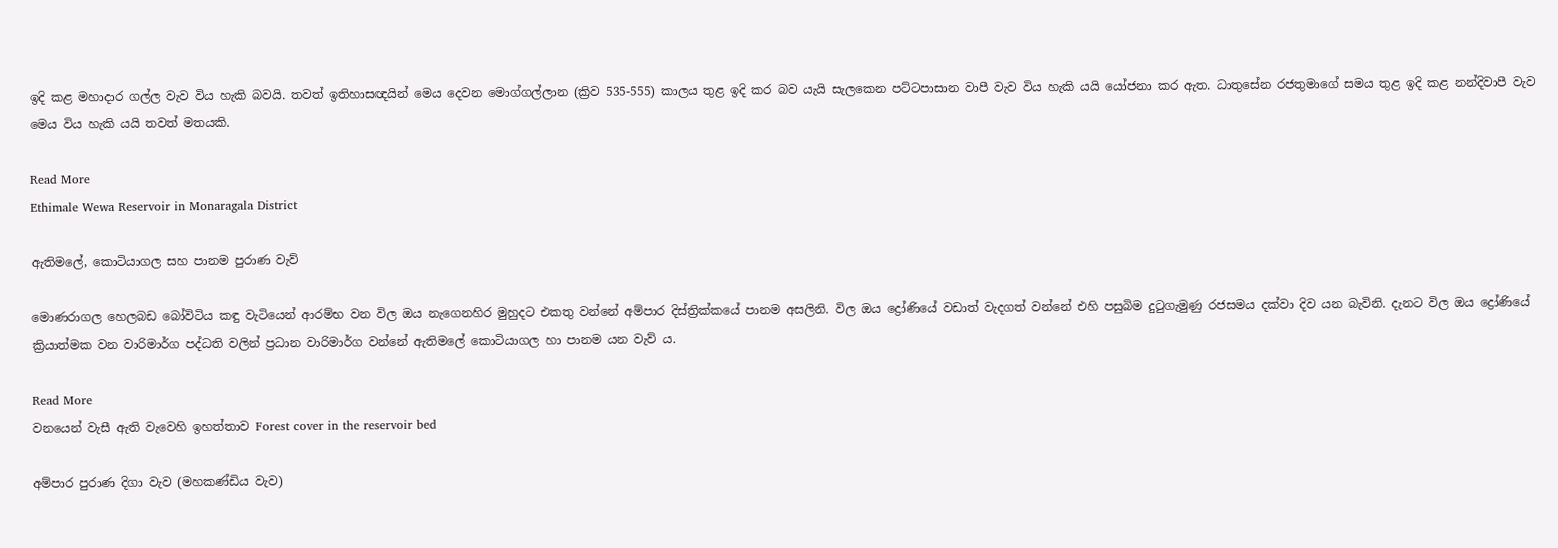ඉදි කළ මහාදාර ගල්ල වැව විය හැකි බවයි. තවත් ඉතිහාසඥයින් මෙය දෙවන මොග්ගල්ලාන (ක්‍රිව 535-555) කාලය තුළ ඉදි කර බව යැයි සැලකෙන පට්ටපාසාන වාපී වැව විය හැකි යයි යෝජනා කර ඇත. ධාතුසේන රජතුමාගේ සමය තුළ ඉදි කළ නන්දිවාපී වැව මෙය විය හැකි යයි තවත් මතයකි.

Read More
Ethimale Wewa Reservoir in Monaragala District

ඇතිමලේ, කොටියාගල සහ පානම පුරාණ වැව්

මොණරාගල හෙලබඩ බෝවිටිය කඳු වැටියෙන් ආරම්භ වන විල ඔය නැගෙනහිර මුහුදට එකතු වන්නේ අම්පාර දිස්ත්‍රික්කයේ පානම අසලිනි. විල ඔය ද්‍රෝණියේ වඩාත් වැදගත් වන්නේ එහි පසුබිම දුටුගැමුණු රජසමය දක්වා දිව යන බැවිනි. දැනට විල ඔය ද්‍රෝණියේ ක්‍රියාත්මක වන වාරිමාර්ග පද්ධති වලින් ප්‍රධාන වාරිමාර්ග වන්නේ ඇතිමලේ කොටියාගල හා පානම යන වැව් ය.

Read More
වනයෙන් වැසී ඇති වැවෙහි ඉහත්තාව Forest cover in the reservoir bed

අම්පාර පුරාණ දිගා වැව (මහකණ්ඩිය වැව)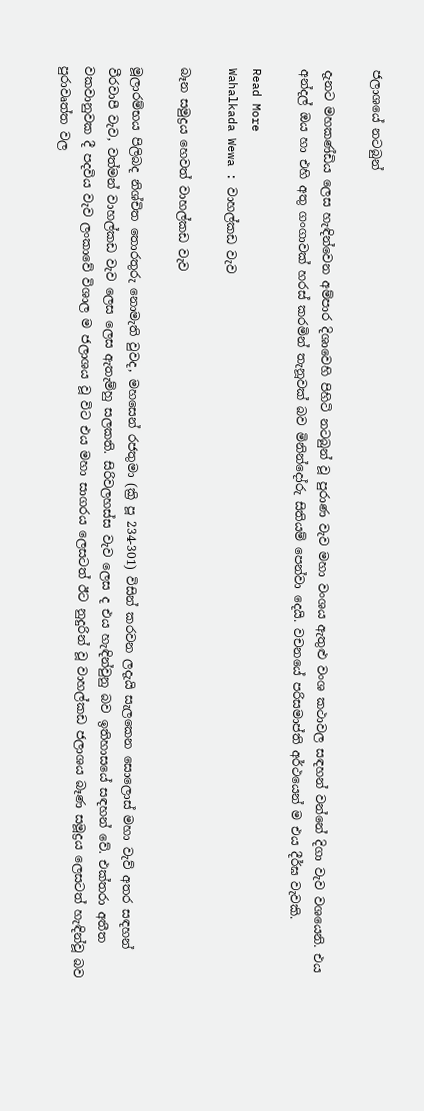ජලාශයේ නටබුන්

දැනට මහකණ්ඩිය ලෙස හැඳින්වෙන අම්පාර දිශාවෙහි පිහිටි නටබුන් වූ පුරාණ වැව මහා වංශය ඇතුළු වංශ කථාවල සඳහන් වන්නේ දිගා වැව වශයෙනි. එය අන්දල් ඔය හා එහි අතු ගංගාවක් හරස් කරමින් තැනූවක් බව මිනින්දෝරු සිතියම් පෙන්වා දෙයි. වචනයේ පරිසමාප්ති අර්ථයෙන් ම එය දීර්ඝ වැවකි.

Read More
Wahalkada Wewa : වාහල්කඩ වැව

බෑන සමුද්‍රය හෙවත් වාහල්කඩ වැව

මූලාරම්භය පිලිබද නිශ්චිත තොරතුරු නොමැති වුවද, මහසෙන් රජතුමා (ක්‍රි පූ 234-301) විසින් කරවන ලදැයි සැලකෙන සොලොස් මහා වැව් අතර සඳහන් වීරවාපී වැව, වත්මන් වාහල්කඩ වැව ලෙස ලෙස ඇතැම්හු සලකති. සිරිවලහස්ස වැව ලෙස ද එය හැඳින්වුනු බව ඉතිහාසයේ සඳහන් වේ. එක්තරා අතීත වකවානුවක දී පදවිය වැව ලංකාවේ විශාල ම ජලාශය වූ විට එය මහා සාගරය ලෙසටත් ඊට නුදුරින් වූ වාහල්කඩ ජලාශය බෑණ සමූද්‍රය ලෙසටත් හැඳින්වූ බව පුරාවෘත්ත වල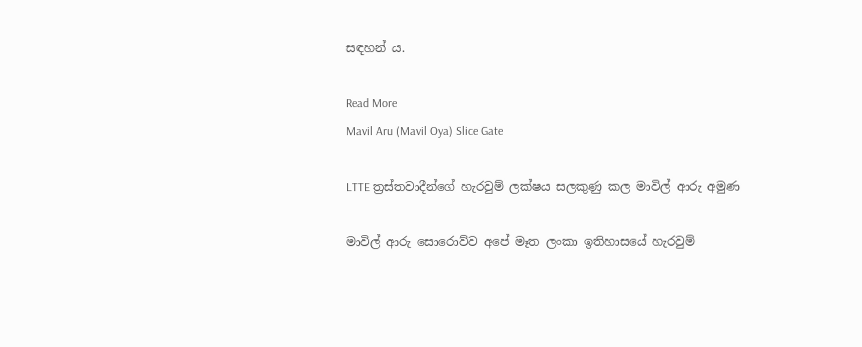සඳහන් ය.

Read More
Mavil Aru (Mavil Oya) Slice Gate

LTTE ත්‍රස්තවාදීන්ගේ හැරවුම් ලක්ෂය සලකුණු කල මාවිල් ආරු අමුණ

මාවිල් ආරු සොරොව්ව අපේ මෑත ලංකා ඉතිහාසයේ හැරවුම්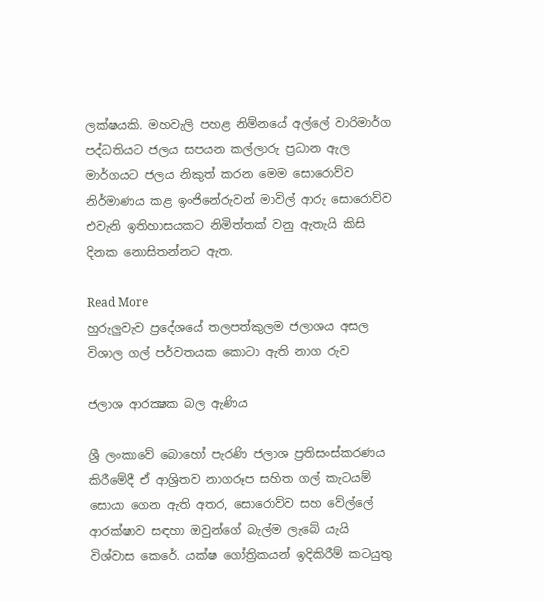ලක්ෂයකි. මහවැලි පහළ නිම්නයේ අල්ලේ වාරිමාර්ග පද්ධතියට ජලය සපයන කල්ලාරු ප්‍රධාන ඇල මාර්ගයට ජලය නිකුත් කරන මෙම සොරොව්ව නිර්මාණය කළ ඉංජිනේරුවන් මාවිල් ආරු සොරොව්ව එවැනි ඉතිහාසයකට නිමිත්තක් වනු ඇතැයි කිසි දිනක නොසිතන්නට ඇත.

Read More
හුරුලුවැව ප්‍රදේශයේ තලපත්කුලම ජලාශය අසල විශාල ගල් පර්වතයක කොටා ඇති නාග රුව

ජලාශ ආරක්‍ෂක බල ඇණිය

ශ්‍රී ලංකාවේ බොහෝ පැරණි ජලාශ ප්‍රතිසංස්කරණය කිරීමේදී ඒ ආශ්‍රිතව නාගරූප සහිත ගල් කැටයම් සොයා ගෙන ඇති අතර, සොරොව්ව සහ වේල්ලේ ආරක්ෂාව සඳහා ඔවුන්ගේ බැල්ම ලැබේ යැයි විශ්වාස කෙරේ. යක්ෂ ගෝත්‍රිකයන් ඉදිකිරීම් කටයුතු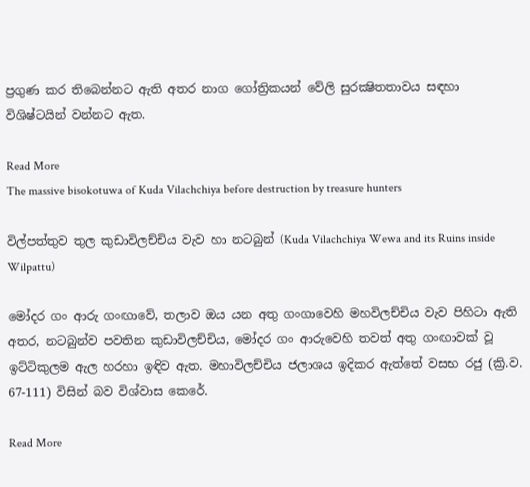ප්‍රගුණ කර තිබෙන්නට ඇති අතර නාග ගෝත්‍රිකයන් වේලි සුරක්‍ෂිතතාවය සඳහා විශිෂ්ටයින් වන්නට ඇත.

Read More
The massive bisokotuwa of Kuda Vilachchiya before destruction by treasure hunters

විල්පත්තුව තුල කුඩාවිලච්චිය වැව හා නටබුන් (Kuda Vilachchiya Wewa and its Ruins inside Wilpattu)

මෝදර ගං ආරු ගංඟාවේ, තලාව ඔය යන අතු ගංගාවෙහි මහවිලච්චිය වැව පිහිටා ඇති අතර, නටබුන්ව පවතින කුඩාවිලච්චිය, මෝදර ගං ආරුවෙහි තවත් අතු ගංඟාවක් වූ ඉට්ටිකුලම ඇල හරහා ඉඳිව ඇත. මහාවිලච්චිය ජලාශය ඉදිකර ඇත්තේ වසභ රජු (ක්‍රි.ව. 67-111) විසින් බව විශ්වාස කෙරේ.

Read More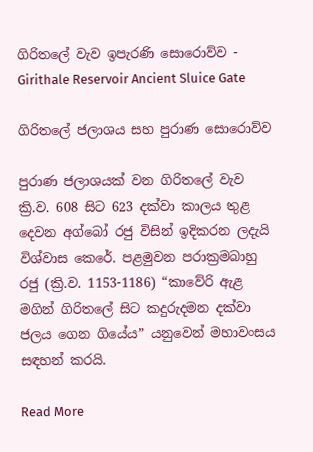ගිරිතලේ වැව ඉපැරණි සොරොව්ව - Girithale Reservoir Ancient Sluice Gate

ගිරිතලේ ජලාශය සහ පුරාණ සොරොව්ව

පුරාණ ජලාශයක් වන ගිරිතලේ වැව ක්‍රි.ව. 608 සිට 623 දක්වා කාලය තුළ දෙවන අග්බෝ රජු විසින් ඉදිකරන ලදැයි විශ්වාස කෙරේ. පළමුවන පරාක්‍රමබාහු රජු (ක්‍රි.ව. 1153-1186) “කාවේරි ඇළ මගින් ගිරිතලේ සිට කදුරුදමන දක්වා ජලය ගෙන ගියේය” යනුවෙන් මහාවංසය සඳහන් කරයි.

Read More